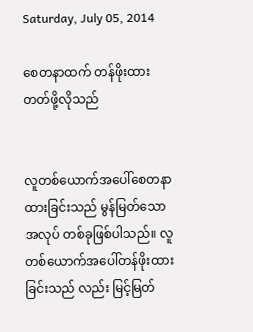Saturday, July 05, 2014

စေတနာထက် တန်ဖိုးထားတတ်ဖို့လိုသည်


လူတစ်ယောက်အပေါ်စေတနာထားခြင်းသည် မွန်မြတ်သောအလုပ် တစ်ခုဖြစ်ပါသည်။ လူတစ်ယောက်အပေါ်တန်ဖိုးထားခြင်းသည် လည်း မြင့်မြတ်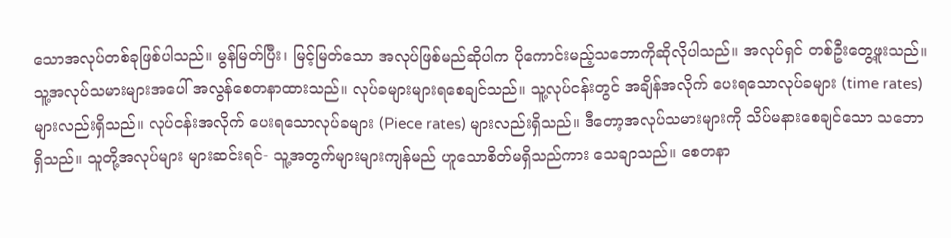သောအလုပ်တစ်ခုဖြစ်ပါသည်။ မွန်မြတ်ပြီး၊ မြင့်မြတ်သော အလုပ်ဖြစ်မည်ဆိုပါက ပိုကောင်းမည့်သဘောကိုဆိုလိုပါသည်။ အလုပ်ရှင် တစ်ဦးတွေ့ဖူးသည်။ သူ့အလုပ်သမားများအပေါ် အလွန်စေတနာထားသည်။ လုပ်ခများများရစေချင်သည်။ သူ့လုပ်ငန်းတွင် အချိန်အလိုက် ပေးရသောလုပ်ခများ (time rates) များလည်းရှိသည်။ လုပ်ငန်းအလိုက် ပေးရသောလုပ်ခများ (Piece rates) များလည်းရှိသည်။ ဒီတော့အလုပ်သမားများကို သိပ်မနားစေချင်သော သဘောရှိသည်။ သူတို့အလုပ်များ များဆင်းရင်- သူ့အတွက်များများကျန်မည် ဟူသောစိတ်မရှိသည်ကား သေချာသည်။ စေတနာ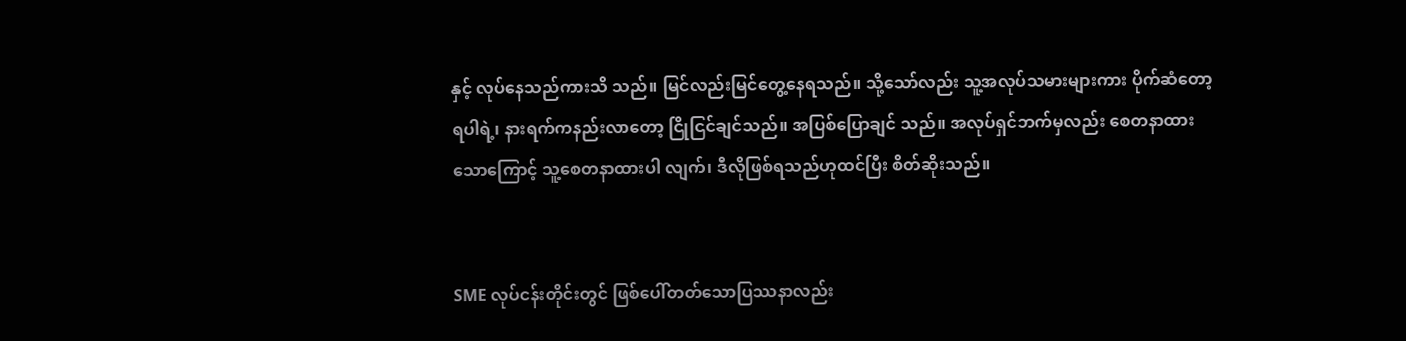နှင့် လုပ်နေသည်ကားသိ သည်။ မြင်လည်းမြင်တွေ့နေရသည်။ သို့သော်လည်း သူ့အလုပ်သမားများကား ပိုက်ဆံတော့ရပါရဲ့၊ နားရက်ကနည်းလာတော့ ငြိုငြင်ချင်သည်။ အပြစ်ပြောချင် သည်။ အလုပ်ရှင်ဘက်မှလည်း စေတနာထားသောကြောင့် သူ့စေတနာထားပါ လျက်၊ ဒီလိုဖြစ်ရသည်ဟုထင်ပြီး စိတ်ဆိုးသည်။


SME လုပ်ငန်းတိုင်းတွင် ဖြစ်ပေါ်တတ်သောပြဿနာလည်း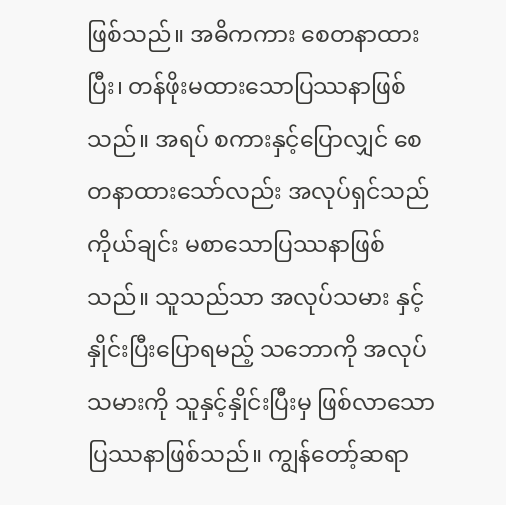ဖြစ်သည်။ အဓိကကား စေတနာထားပြီး၊ တန်ဖိုးမထားသောပြဿနာဖြစ်သည်။ အရပ် စကားနှင့်ပြောလျှင် စေတနာထားသော်လည်း အလုပ်ရှင်သည် ကိုယ်ချင်း မစာသောပြဿနာဖြစ်သည်။ သူသည်သာ အလုပ်သမား နှင့်နှိုင်းပြီးပြောရမည့် သဘောကို အလုပ်သမားကို သူနှင့်နှိုင်းပြီးမှ ဖြစ်လာသောပြဿနာဖြစ်သည်။ ကျွန်တော့်ဆရာ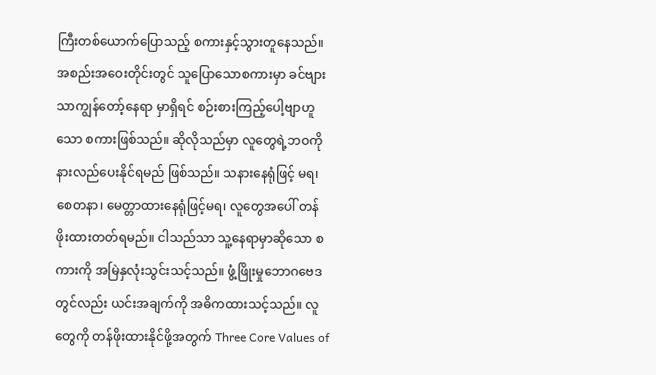ကြီးတစ်ယောက်ပြောသည့် စကားနှင့်သွားတူနေသည်။ အစည်းအဝေးတိုင်းတွင် သူပြောသောစကားမှာ ခင်ဗျားသာကျွန်တော့်နေရာ မှာရှိရင် စဉ်းစားကြည့်ပေါ့ဗျာဟူသော စကားဖြစ်သည်။ ဆိုလိုသည်မှာ လူတွေရဲ့ဘဝကို နားလည်ပေးနိုင်ရမည် ဖြစ်သည်။ သနားနေရုံဖြင့် မရ၊ စေတနာ၊ မေတ္တာထားနေရုံဖြင့်မရ၊ လူတွေအပေါ် တန်ဖိုးထားတတ်ရမည်။ ငါသည်သာ သူ့နေရာမှာဆိုသော စကားကို အမြဲနှလုံးသွင်းသင့်သည်။ ဖွံ့ဖြိုးမှုဘောဂဗေဒတွင်လည်း ယင်းအချက်ကို အဓိကထားသင့်သည်။ လူတွေကို တန်ဖိုးထားနိုင်ဖို့အတွက် Three Core Values of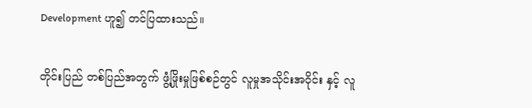Development ဟူ၍ တင်ပြထားသည်။

တိုင်းပြည် တစ်ပြည်အတွက် ဖွံ့ဖြိုးမှုဖြစ်စဉ်တွင် လူမှုအသိုင်းအဝိုင်း နှင့် လူ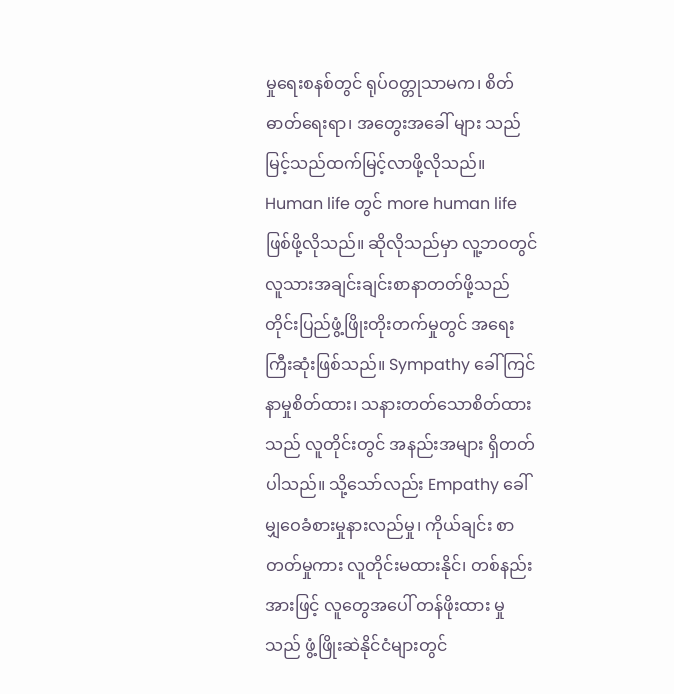မှုရေးစနစ်တွင် ရုပ်ဝတ္တုသာမက၊ စိတ်ဓာတ်ရေးရာ၊ အတွေးအခေါ် များ သည် မြင့်သည်ထက်မြင့်လာဖို့လိုသည်။ Human life တွင် more human life ဖြစ်ဖို့လိုသည်။ ဆိုလိုသည်မှာ လူ့ဘဝတွင် လူသားအချင်းချင်းစာနာတတ်ဖို့သည် တိုင်းပြည်ဖွံ့ဖြိုးတိုးတက်မှုတွင် အရေးကြီးဆုံးဖြစ်သည်။ Sympathy ခေါ် ကြင်နာမှုစိတ်ထား၊ သနားတတ်သောစိတ်ထားသည် လူတိုင်းတွင် အနည်းအများ ရှိတတ်ပါသည်။ သို့သော်လည်း Empathy ခေါ်မျှဝေခံစားမှုနားလည်မှု၊ ကိုယ်ချင်း စာတတ်မှုကား လူတိုင်းမထားနိုင်၊ တစ်နည်းအားဖြင့် လူတွေအပေါ် တန်ဖိုးထား မှုသည် ဖွံ့ဖြိုးဆဲနိုင်ငံများတွင်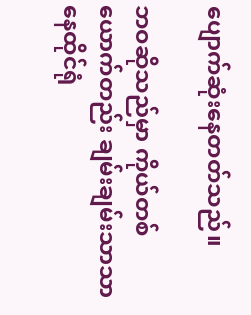ပျောက်ဆုံးနေတတ်သည်။

ဘဝဆိုသည်မှာ ကိုယ်တစ်ယောက်တည်း ချမ်းချမ်းသာသာနေထိုင်ရုံ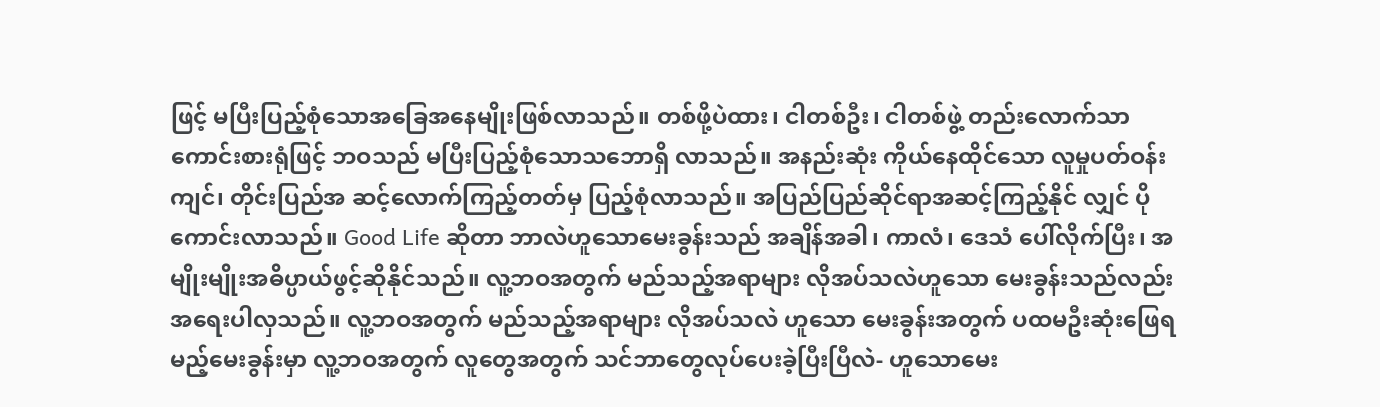ဖြင့် မပြီးပြည့်စုံသောအခြေအနေမျိုးဖြစ်လာသည်။ တစ်ဖို့ပဲထား၊ ငါတစ်ဦး၊ ငါတစ်ဖွဲ့ တည်းလောက်သာ ကောင်းစားရုံဖြင့် ဘဝသည် မပြီးပြည့်စုံသောသဘောရှိ လာသည်။ အနည်းဆုံး ကိုယ်နေထိုင်သော လူမှုပတ်ဝန်းကျင်၊ တိုင်းပြည်အ ဆင့်လောက်ကြည့်တတ်မှ ပြည့်စုံလာသည်။ အပြည်ပြည်ဆိုင်ရာအဆင့်ကြည့်နိုင် လျှင် ပိုကောင်းလာသည်။ Good Life ဆိုတာ ဘာလဲဟူသောမေးခွန်းသည် အချိန်အခါ၊ ကာလံ၊ ဒေသံ ပေါ်လိုက်ပြီး၊ အမျိုးမျိုးအဓိပ္ပာယ်ဖွင့်ဆိုနိုင်သည်။ လူ့ဘဝအတွက် မည်သည့်အရာများ လိုအပ်သလဲဟူသော မေးခွန်းသည်လည်း အရေးပါလှသည်။ လူ့ဘဝအတွက် မည်သည့်အရာများ လိုအပ်သလဲ ဟူသော မေးခွန်းအတွက် ပထမဦးဆုံးဖြေရမည့်မေးခွန်းမှာ လူ့ဘဝအတွက် လူတွေအတွက် သင်ဘာတွေလုပ်ပေးခဲ့ပြီးပြီလဲ- ဟူသောမေး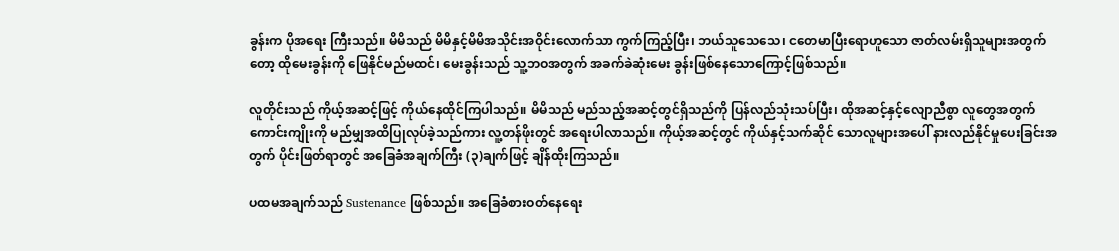ခွန်းက ပိုအရေး ကြီးသည်။ မိမိသည် မိမိနှင့်မိမိအသိုင်းအဝိုင်းလောက်သာ ကွက်ကြည့်ပြီး၊ ဘယ်သူသေသေ၊ ငတေမာပြီးရောဟူသော ဇာတ်လမ်းရှိသူများအတွက်တော့ ထိုမေးခွန်းကို ဖြေနိုင်မည်မထင်၊ မေးခွန်းသည် သူ့ဘဝအတွက် အခက်ခဲဆုံးမေး ခွန်းဖြစ်နေသောကြောင့်ဖြစ်သည်။

လူတိုင်းသည် ကိုယ့်အဆင့်ဖြင့် ကိုယ်နေထိုင်ကြပါသည်။ မိမိသည် မည်သည့်အဆင့်တွင်ရှိသည်ကို ပြန်လည်သုံးသပ်ပြီး၊ ထိုအဆင့်နှင့်လျောညီစွာ လူတွေအတွက် ကောင်းကျိုးကို မည်မျှအထိပြုလုပ်ခဲ့သည်ကား လူ့တန်ဖိုးတွင် အရေးပါလာသည်။ ကိုယ့်အဆင့်တွင် ကိုယ်နှင့်သက်ဆိုင် သောလူများအပေါ် နားလည်နိုင်မှုပေးခြင်းအတွက် ပိုင်းဖြတ်ရာတွင် အခြေခံအချက်ကြီး (၃)ချက်ဖြင့် ချိန်ထိုးကြသည်။

ပထမအချက်သည် Sustenance ဖြစ်သည်။ အခြေခံစားဝတ်နေရေး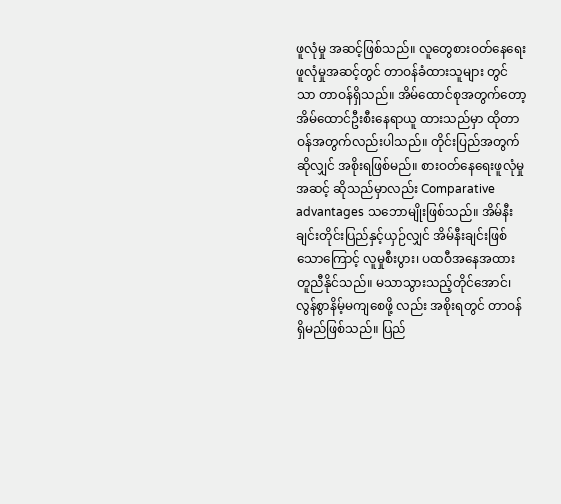ဖူလုံမှု အဆင့်ဖြစ်သည်။ လူတွေစားဝတ်နေရေးဖူလုံမှုအဆင့်တွင် တာဝန်ခံထားသူများ တွင်သာ တာဝန်ရှိသည်။ အိမ်ထောင်စုအတွက်တော့ အိမ်ထောင်ဦးစီးနေရာယူ ထားသည်မှာ ထိုတာဝန်အတွက်လည်းပါသည်။ တိုင်းပြည်အတွက်ဆိုလျှင် အစိုးရဖြစ်မည်။ စားဝတ်နေရေးဖူလုံမှုအဆင့် ဆိုသည်မှာလည်း Comparative advantages သဘောမျိုးဖြစ်သည်။ အိမ်နီးချင်းတိုင်းပြည်နှင့်ယှဉ်လျှင် အိမ်နီးချင်းဖြစ်သောကြောင့် လူမှုစီးပွား၊ ပထဝီအနေအထားတူညီနိုင်သည်။ မသာသွားသည့်တိုင်အောင်၊ လွန်စွာနိမ့်မကျစေဖို့ လည်း အစိုးရတွင် တာဝန်ရှိမည်ဖြစ်သည်။ ပြည်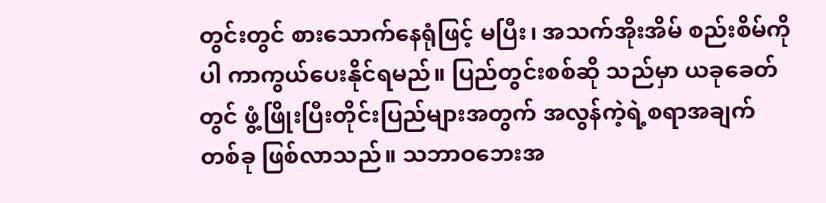တွင်းတွင် စားသောက်နေရုံဖြင့် မပြီး၊ အသက်အိုးအိမ် စည်းစိမ်ကိုပါ ကာကွယ်ပေးနိုင်ရမည်။ ပြည်တွင်းစစ်ဆို သည်မှာ ယခုခေတ်တွင် ဖွံ့ဖြိုးပြီးတိုင်းပြည်များအတွက် အလွန်ကဲ့ရဲ့စရာအချက် တစ်ခု ဖြစ်လာသည်။ သဘာဝဘေးအ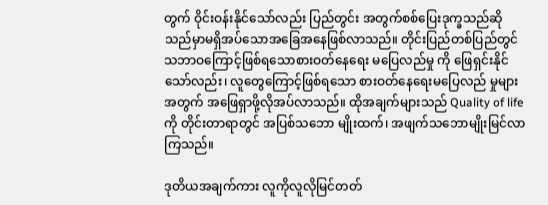တွက် ဝိုင်းဝန်းနိုင်သော်လည်း ပြည်တွင်း အတွက်စစ်ပြေးဒုက္ခသည်ဆိုသည်မှာမရှိအပ်သောအခြေအနေဖြစ်လာသည်။ တိုင်းပြည်တစ်ပြည်တွင်သဘာဝကြောင့်ဖြစ်ရသောစားဝတ်နေရေး မပြေလည်မှု ကို ဖြေရှင်းနိုင်သော်လည်း၊ လူတွေကြောင့်ဖြစ်ရသော စားဝတ်နေရေးမပြေလည် မှုများအတွက် အဖြေရှာဖို့လိုအပ်လာသည်။ ထိုအချက်များသည် Quality of life ကို တိုင်းတာရာတွင် အပြစ်သဘော မျိုးထက်၊ အဖျက်သဘောမျိုးမြင်လာကြသည်။

ဒုတိယအချက်ကား လူကိုလူလိုမြင်တတ်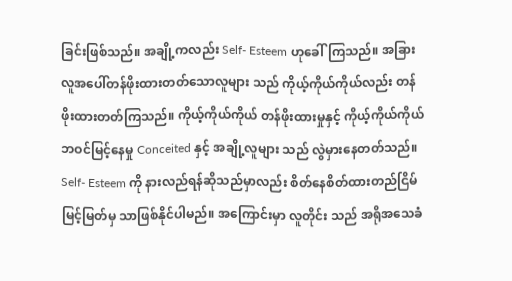ခြင်းဖြစ်သည်။ အချို့ကလည်း Self- Esteem ဟုခေါ်ကြသည်။ အခြားလူအပေါ်တန်ဖိုးထားတတ်သောလူများ သည် ကိုယ့်ကိုယ်ကိုယ်လည်း တန်ဖိုးထားတတ်ကြသည်။ ကိုယ့်ကိုယ်ကိုယ် တန်ဖိုးထားမှုနှင့် ကိုယ့်ကိုယ်ကိုယ် ဘဝင်မြင့်နေမှု Conceited နှင့် အချို့လူများ သည် လွဲမှားနေတတ်သည်။ Self- Esteem ကို နားလည်ရန်ဆိုသည်မှာလည်း စိတ်နေစိတ်ထားတည်ငြိမ်မြင့်မြတ်မှ သာဖြစ်နိုင်ပါမည်။ အကြောင်းမှာ လူတိုင်း သည် အရိုအသေခံ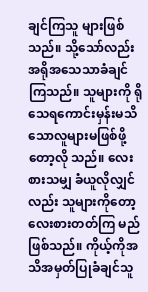ချင်ကြသူ များဖြစ်သည်။ သို့သော်လည်း အရိုအသေသာခံချင် ကြသည်။ သူများကို ရိုသေရကောင်းမှန်းမသိသောလူများမဖြစ်ဖို့တော့လို သည်။ လေးစားသမျှ ခံယူလိုလျှင်လည်း သူများကိုတော့ လေးစားတတ်ကြ မည်ဖြစ်သည်။ ကိုယ့်ကိုအသိအမှတ်ပြုခံချင်သူ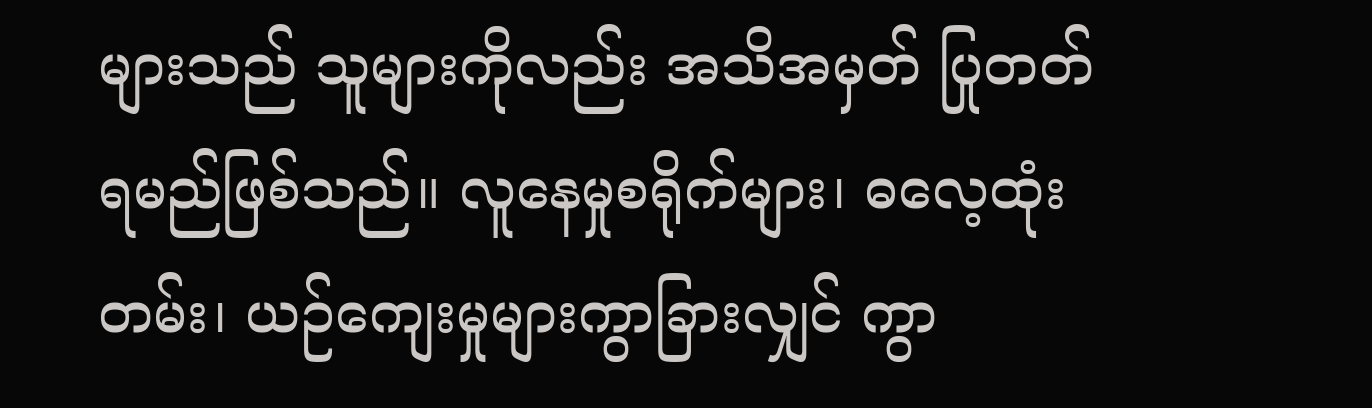များသည် သူများကိုလည်း အသိအမှတ် ပြုတတ်ရမည်ဖြစ်သည်။ လူနေမှုစရိုက်များ၊ ဓလေ့ထုံးတမ်း၊ ယဉ်ကျေးမှုများကွာခြားလျှင် ကွာ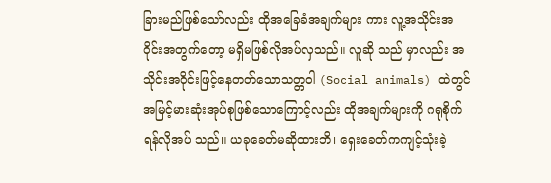ခြားမည်ဖြစ်သော်လည်း ထိုအခြေခံအချက်များ ကား လူ့အသိုင်းအဝိုင်းအတွက်တော့ မရှိမဖြစ်လိုအပ်လှသည်။ လူဆို သည် မှာလည်း အသိုင်းအဝိုင်းဖြင့်နေတတ်သောသတ္တဝါ (Social animals) ထဲတွင် အမြင့်မားဆုံးအုပ်စုဖြစ်သောကြောင့်လည်း ထိုအချက်များကို ဂရုစိုက်ရန်လိုအပ် သည်။ ယခုခေတ်မဆိုထားဘိ၊ ရှေးခေတ်ကကျင့်သုံးခဲ့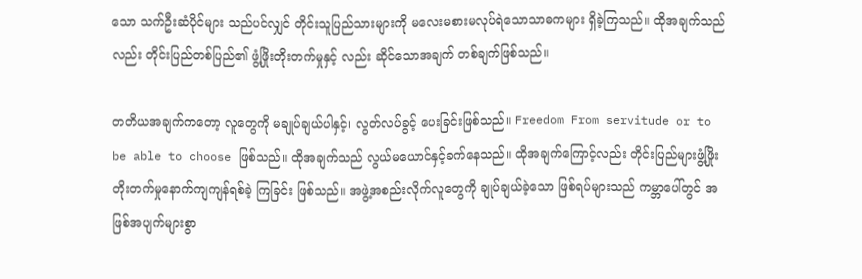သော သက်ဦးဆံပိုင်များ သည်ပင်လျှင် တိုင်းသူပြည်သားများကို မလေးမစားမလုပ်ရဲသောသာဓကများ ရှိခဲ့ကြသည်။ ထိုအချက်သည်လည်း တိုင်းပြည်တစ်ပြည်၏ ဖွံ့ဖြိုးတိုးတက်မှုနှင့် လည်း ဆိုင်သောအချက် တစ်ချက်ဖြစ်သည်။

တတိယအချက်ကတော့ လူတွေကို မချုပ်ချယ်ပါနှင့်၊ လွတ်လပ်ခွင့် ပေးခြင်းဖြစ်သည်။ Freedom From servitude or to be able to choose ဖြစ်သည်။ ထိုအချက်သည် လွယ်မယောင်နှင့်ခက်နေသည်။ ထိုအချက်ကြောင့်လည်း တိုင်းပြည်များဖွံ့ဖြိုးတိုးတက်မှုနောက်ကျကျန်ရစ်ခဲ့ ကြခြင်း ဖြစ်သည်။ အဖွဲ့အစည်းလိုက်လူတွေကို ချုပ်ချယ်ခဲ့သော ဖြစ်ရပ်များသည် ကမ္ဘာပေါ်တွင် အဖြစ်အပျက်များစွာ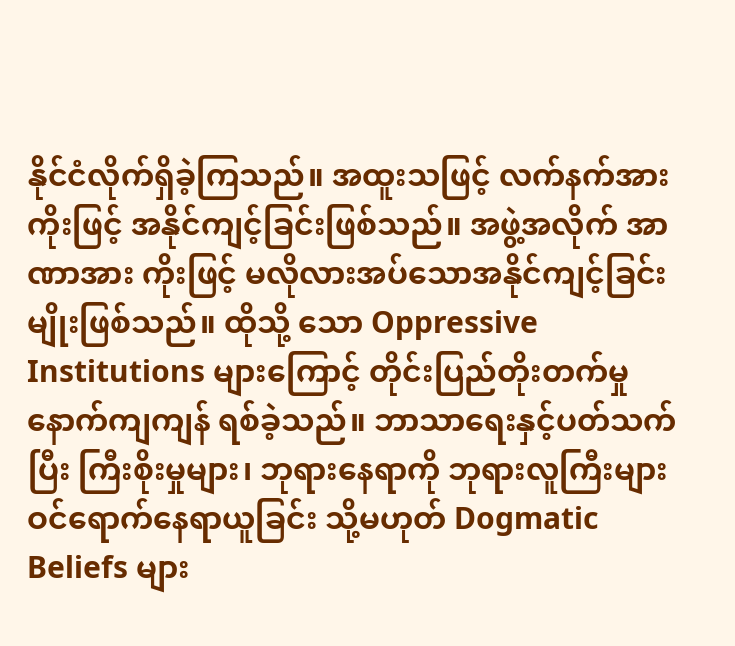နိုင်ငံလိုက်ရှိခဲ့ကြသည်။ အထူးသဖြင့် လက်နက်အားကိုးဖြင့် အနိုင်ကျင့်ခြင်းဖြစ်သည်။ အဖွဲ့အလိုက် အာဏာအား ကိုးဖြင့် မလိုလားအပ်သောအနိုင်ကျင့်ခြင်းမျိုးဖြစ်သည်။ ထိုသို့ သော Oppressive Institutions များကြောင့် တိုင်းပြည်တိုးတက်မှု နောက်ကျကျန် ရစ်ခဲ့သည်။ ဘာသာရေးနှင့်ပတ်သက်ပြီး ကြီးစိုးမှုများ၊ ဘုရားနေရာကို ဘုရားလူကြီးများ ဝင်ရောက်နေရာယူခြင်း သို့မဟုတ် Dogmatic Beliefs များ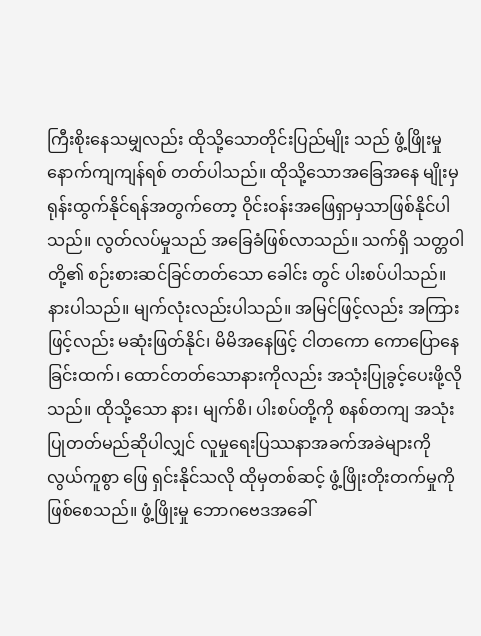ကြီးစိုးနေသမျှလည်း ထိုသို့သောတိုင်းပြည်မျိုး သည် ဖွံ့ဖြိုးမှုနောက်ကျကျန်ရစ် တတ်ပါသည်။ ထိုသို့သောအခြေအနေ မျိုးမှ ရုန်းထွက်နိုင်ရန်အတွက်တော့ ဝိုင်းဝန်းအဖြေရှာမှသာဖြစ်နိုင်ပါသည်။ လွတ်လပ်မှုသည် အခြေခံဖြစ်လာသည်။ သက်ရှိ သတ္တဝါတို့၏ စဉ်းစားဆင်ခြင်တတ်သော ခေါင်း တွင် ပါးစပ်ပါသည်။ နားပါသည်။ မျက်လုံးလည်းပါသည်။ အမြင်ဖြင့်လည်း အကြားဖြင့်လည်း မဆုံးဖြတ်နိုင်၊ မိမိအနေဖြင့် ငါတကော ကောပြောနေခြင်းထက်၊ ထောင်တတ်သောနားကိုလည်း အသုံးပြုခွင့်ပေးဖို့လိုသည်။ ထိုသို့သော နား၊ မျက်စိ၊ ပါးစပ်တို့ကို စနစ်တကျ အသုံး ပြုတတ်မည်ဆိုပါလျှင် လူမှုရေးပြဿနာအခက်အခဲများကို လွယ်ကူစွာ ဖြေ ရှင်းနိုင်သလို ထိုမှတစ်ဆင့် ဖွံ့ဖြိုးတိုးတက်မှုကိုဖြစ်စေသည်။ ဖွံ့ဖြိုးမှု ဘောဂဗေဒအခေါ်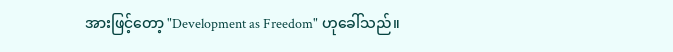အားဖြင့်တော့ "Development as Freedom" ဟုခေါ်သည်။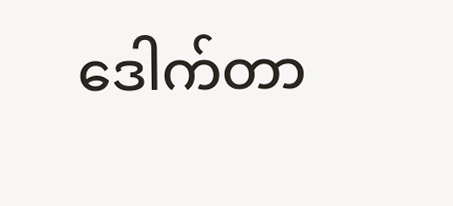ဒေါက်တာ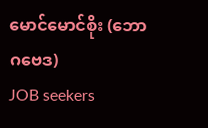မောင်မောင်စိုး (ဘောဂဗေဒ)
JOB seekers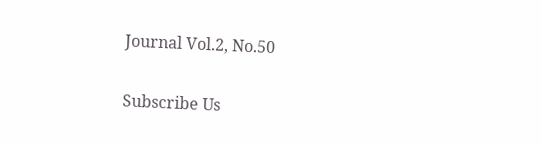Journal Vol.2, No.50

Subscribe Us